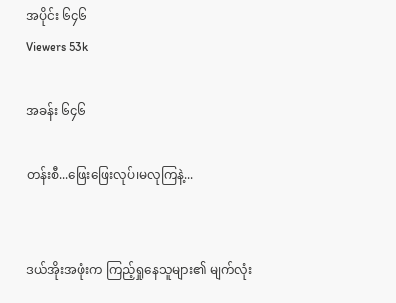အပိုင်း ၆၄၆
Viewers 53k

အခန်း ၆၄၆

တန်းစီ...ဖြေးဖြေးလုပ်၊မလုကြနဲ့...


ဒယ်အိုးအဖုံးက ကြည့်ရှုနေသူများ၏ မျက်လုံး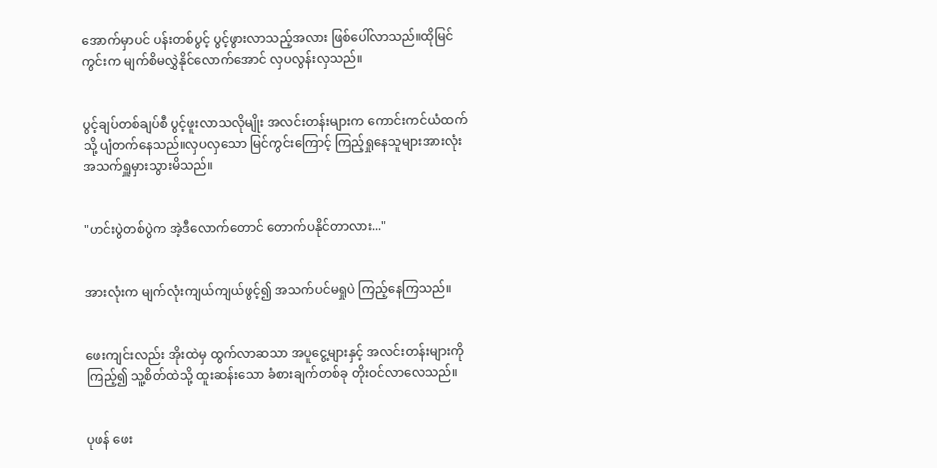အောက်မှာပင် ပန်းတစ်ပွင့် ပွင့်ဖွားလာသည့်အလား ဖြစ်ပေါ်လာသည်။ထိုမြင်ကွင်းက မျက်စိမလွှဲနိုင်လောက်အောင် လှပလွန်းလှသည်။


ပွင့်ချပ်တစ်ချပ်စီ ပွင့်ဖူးလာသလိုမျိုး အလင်းတန်းများက ကောင်းကင်ယံထက်သို့ ပျံတက်နေသည်။လှပလှသော မြင်ကွင်းကြောင့် ကြည့်ရှုနေသူများအားလုံး အသက်ရှူမှားသွားမိသည်။


"ဟင်းပွဲတစ်ပွဲက အဲ့ဒီလောက်တောင် တောက်ပနိုင်တာလား..."


အားလုံးက မျက်လုံးကျယ်ကျယ်ဖွင့်၍ အသက်ပင်မရှုပဲ ကြည့်နေကြသည်။


ဖေးကျင်းလည်း အိုးထဲမှ ထွက်လာဆသာ အပူငွေ့များနှင့် အလင်းတန်းများကိုကြည့်၍ သူ့စိတ်ထဲသို့ ထူးဆန်းသော ခံစားချက်တစ်ခု တိုးဝင်လာလေသည်။


ပုဖန် ဖေး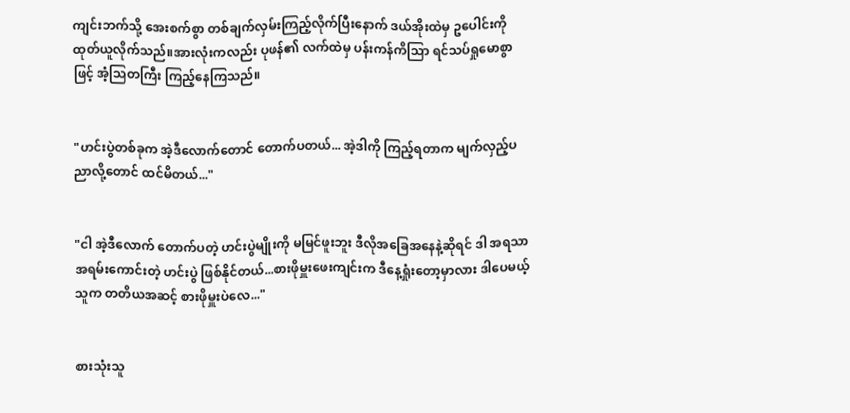ကျင်းဘက်သို့ အေးစက်စွာ တစ်ချက်လှမ်းကြည့်လိုက်ပြီးနောက် ဒယ်အိုးထဲမှ ဥပေါင်းကို ထုတ်ယူလိုက်သည်။အားလုံးကလည်း ပုဖန်၏ လက်ထဲမှ ပန်းကန်ကိသြာ ရင်သပ်ရှုမောစွာဖြင့် အံ့သြတကြီး ကြည့်နေကြသည်။


"ဟင်းပွဲတစ်ခုက အဲ့ဒီလောက်တောင် တောက်ပတယ်... အဲ့ဒါကို ကြည့်ရတာက မျက်လှည့်ပညာလို့တောင် ထင်မိတယ်..."


"ငါ အဲ့ဒီလောက် တောက်ပတဲ့ ဟင်းပွဲမျိုးကို မမြင်ဖူးဘူး ဒီလိုအခြေအနေနဲ့ဆိုရင် ဒါ အရသာအရမ်းကောင်းတဲ့ ဟင်းပွဲ ဖြစ်နိုင်တယ်...စားဖိုမှူးဖေးကျင်းက ဒီနေ့ရှုံးတော့မှာလား ဒါပေမယ့် သူက တတိယအဆင့် စားဖိုမှူးပဲလေ..."


စားသုံးသူ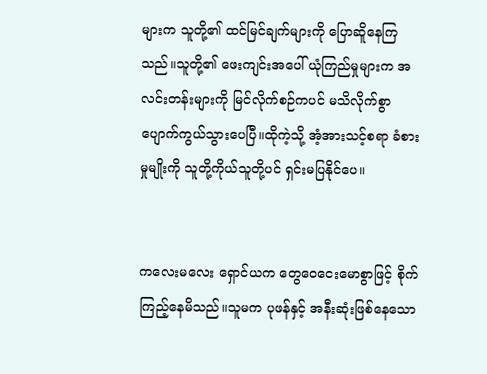များက သူတို့၏ ထင်မြင်ချက်များကို ပြောဆိူနေကြသည်။သူတို့၏ ဖေးကျင်းအပေါ် ယုံကြည်မှုများက အလင်းတန်းများကို မြင်လိုက်စဉ်ကပင် မသိလိုက်စွာပျောက်ကွယ်သွားပေပြီ။ထိုကဲ့သို့ အံ့အားသင့်စရာ ခံစားမှုမျိုးကို သူတို့ကိုယ်သူတို့ပင် ရှင်းမပြနိုင်ပေ။


ကလေးမလေး ရှောင်ယက တွေဝေငေးမောစွာဖြင့် စိုက်ကြည့်နေမိသည်။သူမက ပုဖန်နှင့် အနီးဆုံးဖြစ်နေသော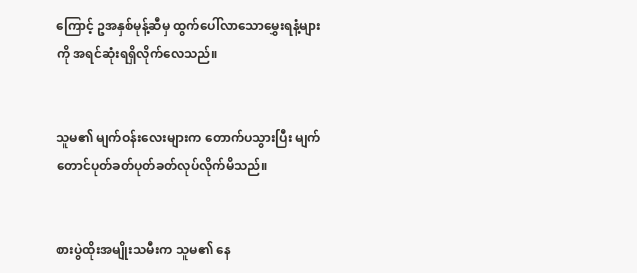ကြောင့် ဥအနှစ်မုန့်ဆီမှ ထွက်ပေါ်လာသောမွှေးရနံ့များကို အရင်ဆုံးရရှိလိုက်လေသည်။


သူမ၏ မျက်ဝန်းလေးများက တောက်ပသွားပြီး မျက်တောင်ပုတ်ခတ်ပုတ်ခတ်လုပ်လိုက်မိသည်။


စားပွဲထိုးအမျိုးသမီးက သူမ၏ နေ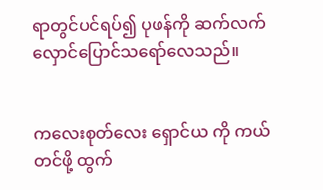ရာတွင်ပင်ရပ်၍ ပုဖန်ကို ဆက်လက်လှောင်ပြောင်သရော်လေသည်။


ကလေးစုတ်လေး ရှောင်ယ ကို ကယ်တင်ဖို့ ထွက်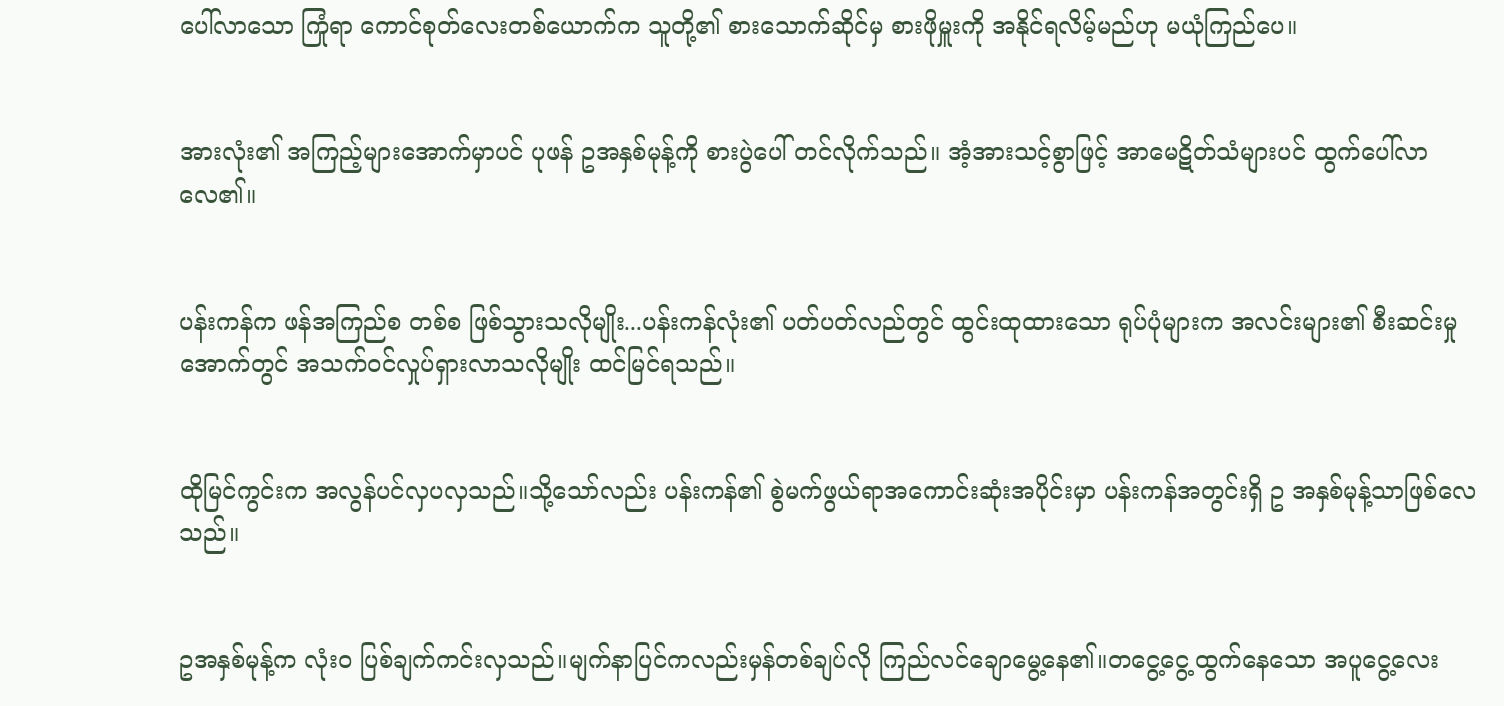ပေါ်လာသော ကြုံရာ ကောင်စုတ်လေးတစ်ယောက်က သူတို့၏ စားသောက်ဆိုင်မှ စားဖိုမှူးကို အနိုင်ရလိမ့်မည်ဟု မယုံကြည်ပေ။


အားလုံး၏ အကြည့်များအောက်မှာပင် ပုဖန် ဥအနှစ်မုန့်ကို စားပွဲပေါ် တင်လိုက်သည်။ အံ့အားသင့်စွာဖြင့် အာမေဋိတ်သံများပင် ထွက်ပေါ်လာလေ၏။


ပန်းကန်က ဖန်အကြည်စ တစ်စ ဖြစ်သွားသလိုမျိုး...ပန်းကန်လုံး၏ ပတ်ပတ်လည်တွင် ထွင်းထုထားသော ရုပ်ပုံများက အလင်းများ၏ စီးဆင်းမှုအောက်တွင် အသက်ဝင်လှုပ်ရှားလာသလိုမျိုး ထင်မြင်ရသည်။


ထိုမြင်ကွင်းက အလွန်ပင်လှပလှသည်။သို့သော်လည်း ပန်းကန်၏ စွဲမက်ဖွယ်ရာအကောင်းဆုံးအပိုင်းမှာ ပန်းကန်အတွင်းရှိ ဥ အနှစ်မုန့်သာဖြစ်လေသည်။


ဥအနှစ်မုန့်က လုံးဝ ပြစ်ချက်ကင်းလှသည်။မျက်နာပြင်ကလည်းမှန်တစ်ချပ်လို ကြည်လင်ချောမွေ့နေ၏။တငွေ့ငွေ့ထွက်နေသော အပူငွေ့လေး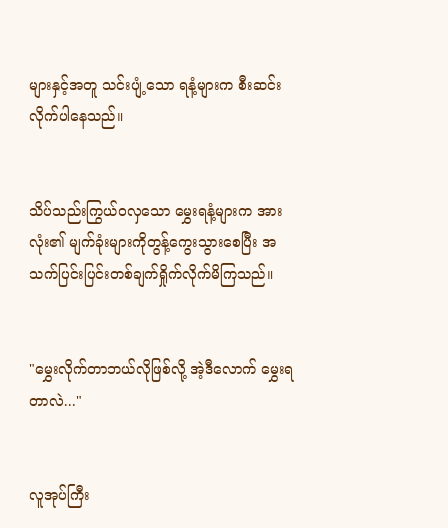များနှင့်အတူ သင်းပျံ့သော ရနံ့များက စီးဆင်းလိုက်ပါနေသည်။


သိပ်သည်းကြွယ်ဝလှသော မွှေးရနံ့များက အားလုံး၏ မျက်ခုံးများကိုတွန့်ကွေးသွားစေပြီး အသက်ပြင်းပြင်းတစ်ချက်ရှိုက်လိုက်မိကြသည်။


"မွှေးလိုက်တာဘယ်လိုဖြစ်လို့ အဲ့ဒီလောက် မွှေးရတာလဲ..."


လူအုပ်ကြီး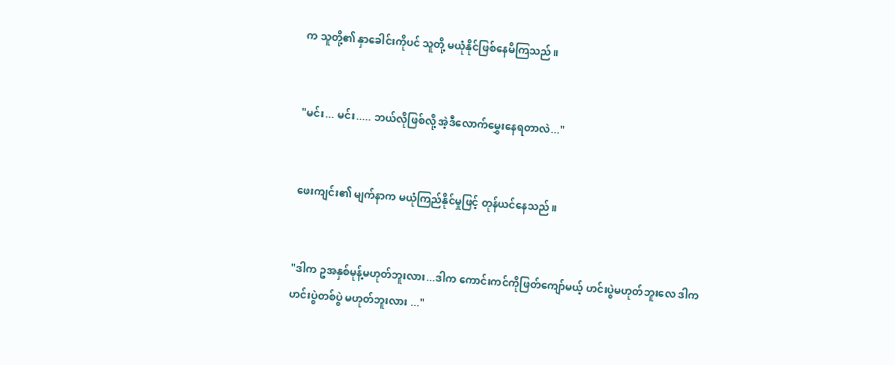က သူတို့၏ နှာခေါင်းကိုပင် သူတို့ မယုံနိုင်ဖြစ်နေမိကြသည်။


"မင်း... မင်း..... ဘယ်လိုဖြစ်လို့ အဲ့ဒီလောက်မွှေးနေရတာလဲ..."


ဖေးကျင်း၏ မျက်နာက မယုံကြည်နိုင်မှုဖြင့် တုန်ယင်နေသည်။


"ဒါက ဥအနှစ်မုန့်မဟုတ်ဘူးလား...ဒါက ကောင်းကင်ကိုဖြတ်ကျော်မယ့် ဟင်းပွဲမဟုတ်ဘူးလေ ဒါက ဟင်းပွဲတစ်ပွဲ မဟုတ်ဘူးလား ..."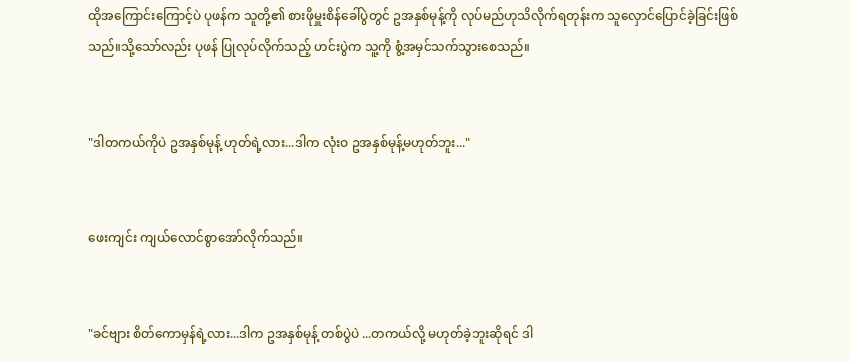ထိုအကြောင်းကြောင့်ပဲ ပုဖန်က သူတို့၏ စားဖိုမှူးစိန်ခေါ်ပွဲတွင် ဥအနှစ်မုန့်ကို လုပ်မည်ဟုသိလိုက်ရတုန်းက သူလှောင်ပြောင်ခဲ့ခြင်းဖြစ်သည်။သို့သော်လည်း ပုဖန် ပြုလုပ်လိုက်သည့် ဟင်းပွဲက သူ့ကို စွံ့အမှင်သက်သွားစေသည်။


"ဒါတကယ်ကိုပဲ ဥအနှစ်မုန့် ဟုတ်ရဲ့လား...ဒါက လုံးဝ ဥအနှစ်မုန့်မဟုတ်ဘူး..."


ဖေးကျင်း ကျယ်လောင်စွာအော်လိုက်သည်။


"ခင်ဗျား စိတ်ကောမှန်ရဲ့လား...ဒါက ဥအနှစ်မုန့် တစ်ပွဲပဲ ...တကယ်လို့ မဟုတ်ခဲ့ဘူးဆိုရင် ဒါ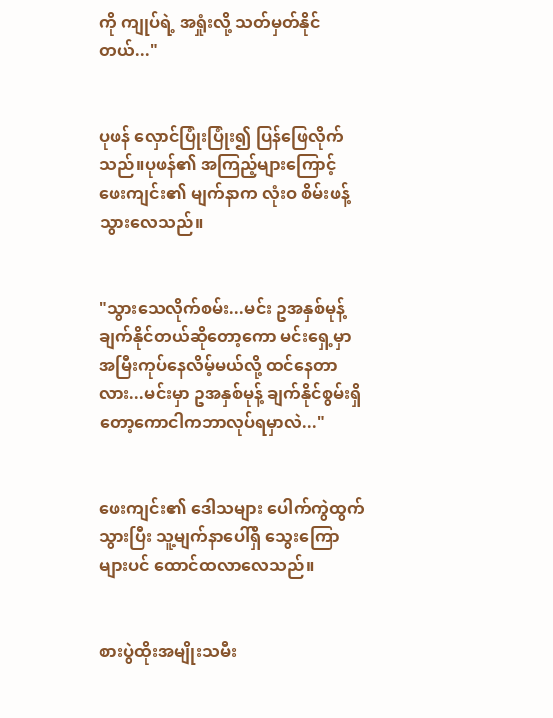ကို ကျုပ်ရဲ့ အရှုံးလို့ သတ်မှတ်နိုင်တယ်..."


ပုဖန် လှောင်ပြုံးပြုံး၍ ပြန်ဖြေလိုက်သည်။ပုဖန်၏ အကြည့်များကြောင့် ဖေးကျင်း၏ မျက်နာက လုံးဝ စိမ်းဖန့်သွားလေသည်။


"သွားသေလိုက်စမ်း...မင်း ဥအနှစ်မုန့် ချက်နိုင်တယ်ဆိုတော့ကော မင်းရှေ့မှာအမြီးကုပ်နေလိမ့်မယ်လို့ ထင်နေတာလား...မင်းမှာ ဥအနှစ်မုန့် ချက်နိုင်စွမ်းရှိတော့ကောငါကဘာလုပ်ရမှာလဲ..."


ဖေးကျင်း၏ ဒေါသများ ပေါက်ကွဲထွက်သွားပြီး သူ့မျက်နာပေါ်ရှိ သွေးကြောများပင် ထောင်ထလာလေသည်။


စားပွဲထိုးအမျိုးသမီး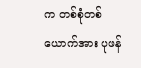က တစ်စုံတစ်ယောက်အား ပုဖန်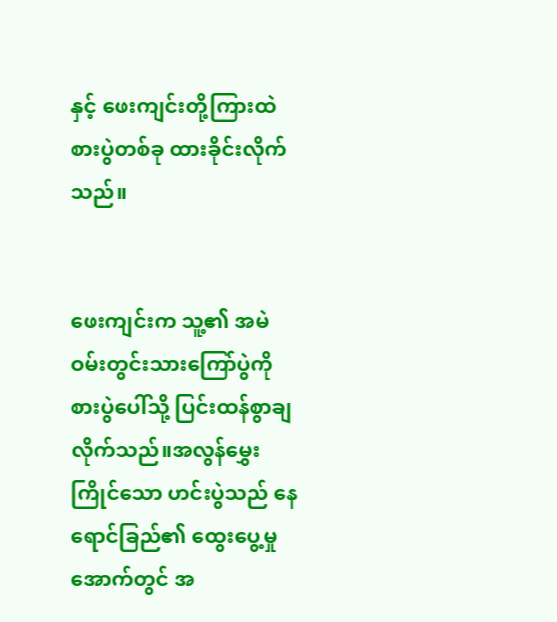နှင့် ဖေးကျင်းတို့ကြားထဲ စားပွဲတစ်ခု ထားခိုင်းလိုက်သည်။


ဖေးကျင်းက သူ့၏ အမဲဝမ်းတွင်းသားကြော်ပွဲကို စားပွဲပေါ်သို့ ပြင်းထန်စွာချလိုက်သည်။အလွန်မွှေးကြိုင်သော ဟင်းပွဲသည် နေရောင်ခြည်၏ ထွေးပွေ့မှုအောက်တွင် အ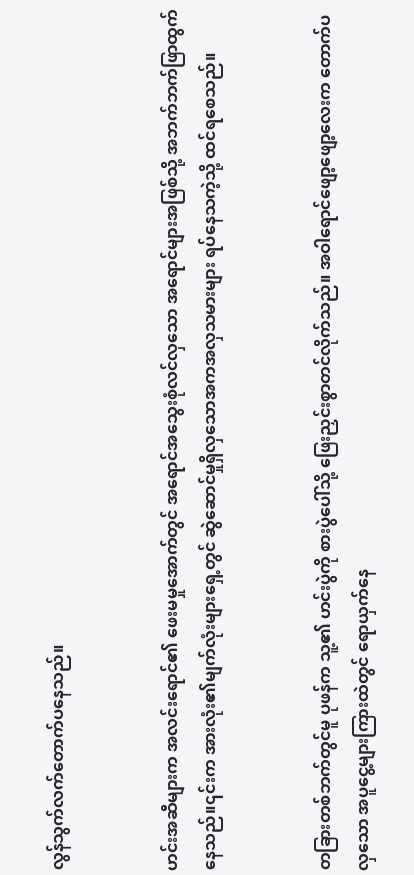လွန်သွက်လက်တောက်ပနေသည်။


ဟင်းအဆီများက အလင်းရောင်၏ ဖေးမမှုအောက်တွင် အရောင်အသွေးစုံလင်လှသော အရောင်များအဖြစ်သို့ အဘက်ဘက်ဖြာထွက်နေသည်။၎င်းက အားလုံး၏မျက်လုံးများရှေ့တွင် ဆွဲဆောင်မှုရှိလှသောအကအလှသမားများ ရပ်နေသကဲ့သို့ ထင်ရစေသည်။


တခြားတစ်ဘက်တွင်မူ ပုဖန်က သူ့၏ ဟင်းပွဲကို စားပွဲပေါ်သို့ ဖြေးညှင်းစွာတင်လိုက်သည်။ အဝါရောင်ဖျော့ဖျော့လေးက တောက်ပလှသော အပူငွေ့များကြားထဲတွင် ရောယှက်နေ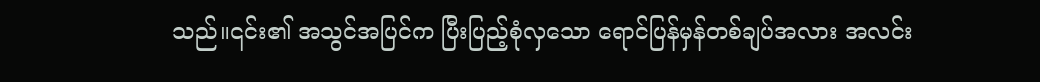သည်။၎င်း၏ အသွင်အပြင်က ပြီးပြည့်စုံလှသော ရောင်ပြန်မှန်တစ်ချပ်အလား အလင်း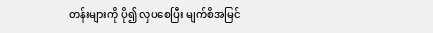တန်းများကို ပို၍ လှပစေပြီး မျက်စိအမြင်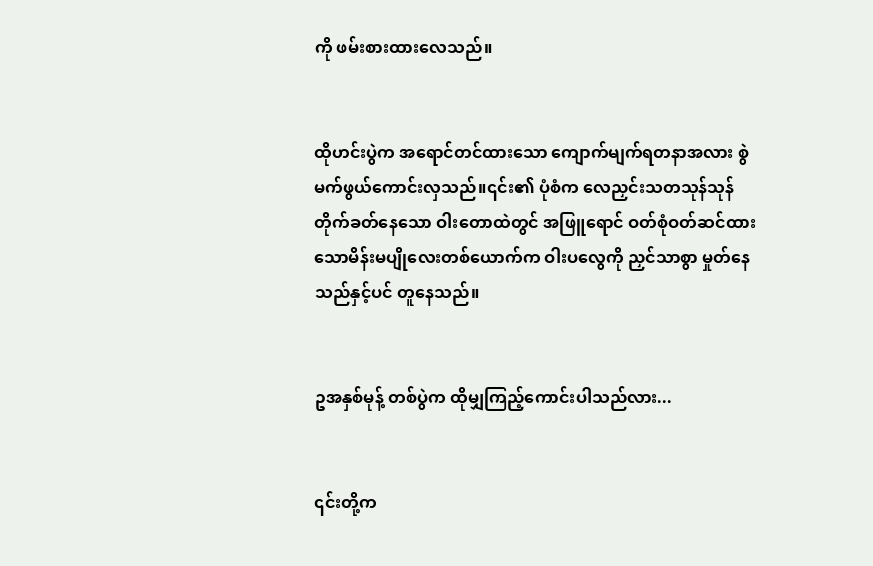ကို ဖမ်းစားထားလေသည်။


ထိုဟင်းပွဲက အရောင်တင်ထားသော ကျောက်မျက်ရတနာအလား စွဲမက်ဖွယ်ကောင်းလှသည်။၎င်း၏ ပုံစံက လေညှင်းသတသုန်သုန်တိုက်ခတ်နေသော ဝါးတောထဲတွင် အဖြူရောင် ဝတ်စုံဝတ်ဆင်ထားသောမိန်းမပျိုလေးတစ်ယောက်က ဝါးပလွေကို ညှင်သာစွာ မှုတ်နေသည်နှင့်ပင် တူနေသည်။


ဥအနှစ်မုန့် တစ်ပွဲက ထိုမျှကြည့်ကောင်းပါသည်လား...


၎င်းတို့က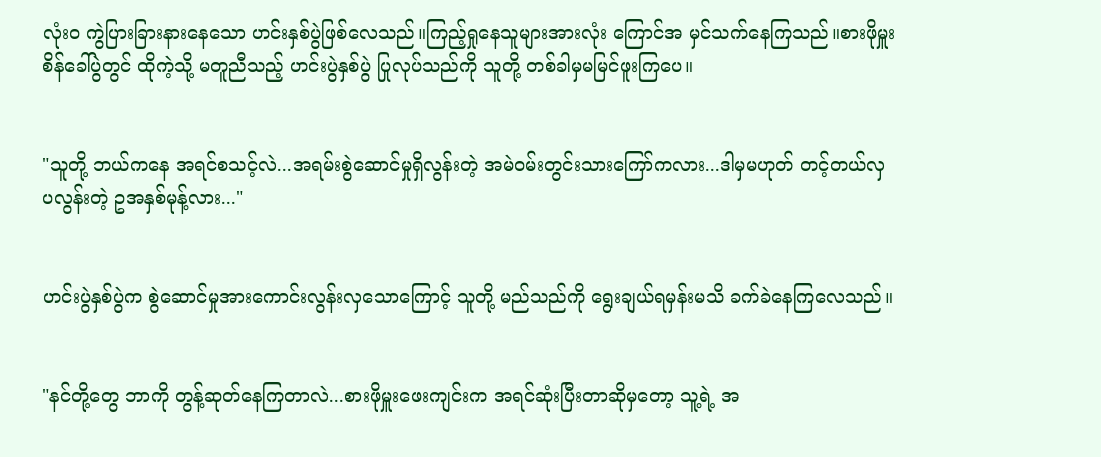လုံးဝ ကွဲပြားခြားနားနေသော ဟင်းနှစ်ပွဲဖြစ်လေသည်။ကြည့်ရှုနေသူများအားလုံး ကြောင်အ မှင်သက်နေကြသည်။စားဖိုမှူးစိန်ခေါ်ပွဲတွင် ထိုကဲ့သို့ မတူညီသည့် ဟင်းပွဲနှစ်ပွဲ ပြုလုပ်သည်ကို သူတို့ တစ်ခါမှမမြင်ဖူးကြပေ။


"သူတို့ ဘယ်ကနေ အရင်စသင့်လဲ...အရမ်းစွဲဆောင်မှုရှိလွန်းတဲ့ အမဲဝမ်းတွင်းသားကြော်ကလား...ဒါမှမဟုတ် တင့်တယ်လှပလွန်းတဲ့ ဥအနှစ်မုန့်လား..."


ဟင်းပွဲနှစ်ပွဲက စွဲဆောင်မှုအားကောင်းလွန်းလှသောကြောင့် သူတို့ မည်သည်ကို ရွေးချယ်ရမှန်းမသိ ခက်ခဲနေကြလေသည်။


"နင်တို့တွေ ဘာကို တွန့်ဆုတ်နေကြတာလဲ...စားဖိုမှူးဖေးကျင်းက အရင်ဆုံးပြီးတာဆိုမှတော့ သူ့ရဲ့ အ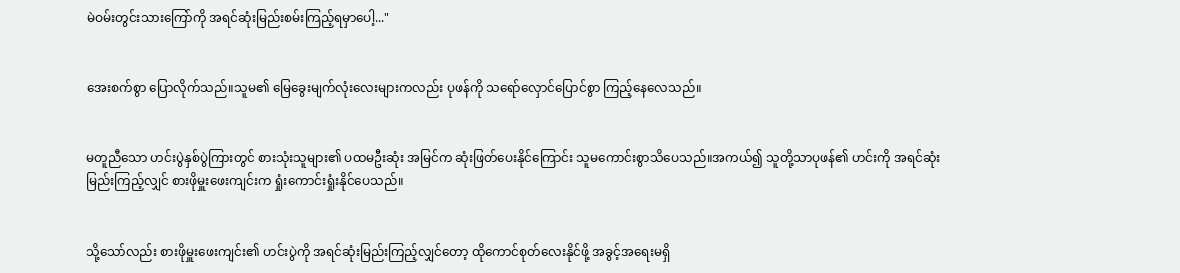မဲဝမ်းတွင်းသားကြော်ကို အရင်ဆုံးမြည်းစမ်းကြည့်ရမှာပေါ့..."


အေးစက်စွာ ပြောလိုက်သည်။သူမ၏ မြေခွေးမျက်လုံးလေးများကလည်း ပုဖန်ကို သရော်လှောင်ပြောင်စွာ ကြည့်နေလေသည်။


မတူညီသော ဟင်းပွဲနှစ်ပွဲကြားတွင် စားသုံးသူများ၏ ပထမဦးဆုံး အမြင်က ဆုံးဖြတ်ပေးနိုင်ကြောင်း သူမကောင်းစွာသိပေသည်။အကယ်၍ သူတို့သာပုဖန်၏ ဟင်းကို အရင်ဆုံးမြည်းကြည့်လျှင် စားဖိုမှူးဖေးကျင်းက ရှုံးကောင်းရှုံးနိုင်ပေသည်။


သို့သော်လည်း စားဖိုမှူးဖေးကျင်း၏ ဟင်းပွဲကို အရင်ဆုံးမြည်းကြည့်လျှင်တော့ ထိုကောင်စုတ်လေးနိုင်ဖို့ အခွင့်အရေးမရှိ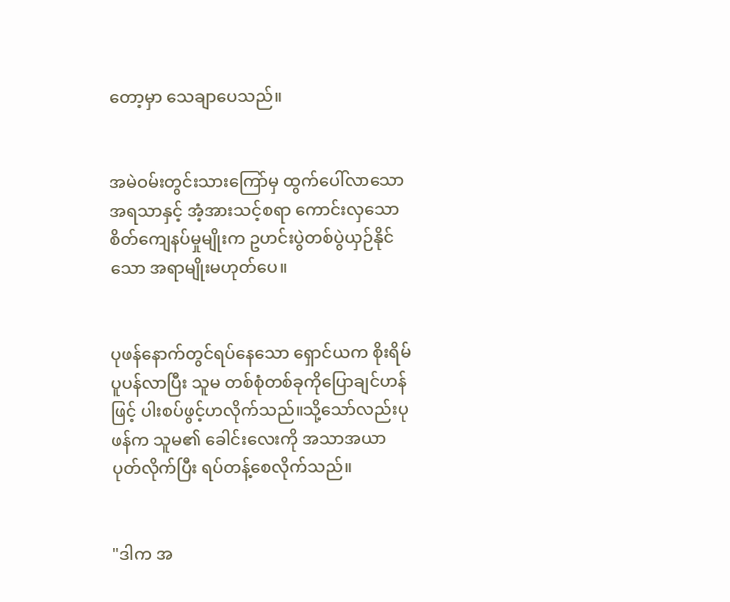တော့မှာ သေချာပေသည်။


အမဲဝမ်းတွင်းသားကြော်မှ ထွက်ပေါ်လာသော အရသာနှင့် အံ့အားသင့်စရာ ကောင်းလှသော စိတ်ကျေနပ်မှုမျိုးက ဥဟင်းပွဲတစ်ပွဲယှဉ်နိုင်သော အရာမျိုးမဟုတ်ပေ။


ပုဖန်နောက်တွင်ရပ်နေသော ရှောင်ယက စိုးရိမ်ပူပန်လာပြီး သူမ တစ်စုံတစ်ခုကိုပြောချင်ဟန်ဖြင့် ပါးစပ်ဖွင့်ဟလိုက်သည်။သို့သော်လည်းပုဖန်က သူမ၏ ခေါင်းလေးကို အသာအယာပုတ်လိုက်ပြီး ရပ်တန့်စေလိုက်သည်။


"ဒါက အ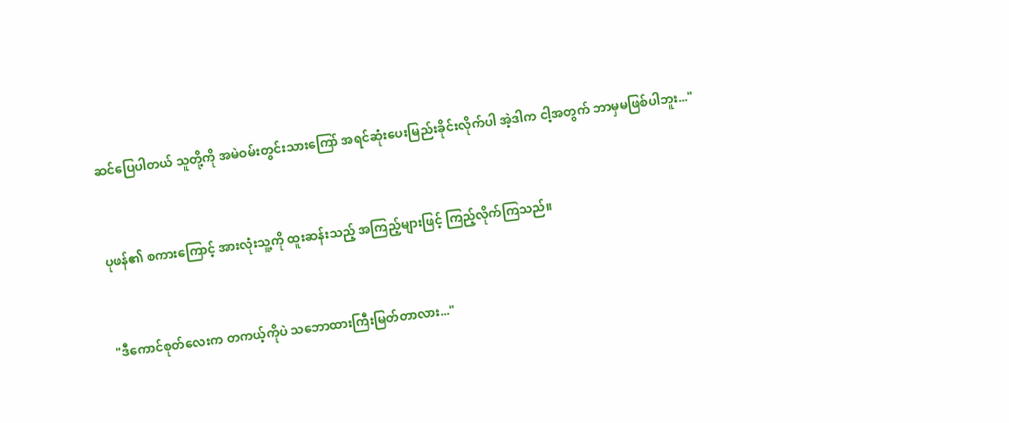ဆင်ပြေပါတယ် သူတို့ကို အမဲဝမ်းတွင်းသားကြော် အရင်ဆုံးပေးမြည်းခိုင်းလိုက်ပါ အဲ့ဒါက ငါ့အတွက် ဘာမှမဖြစ်ပါဘူး..."


ပုဖန်၏ စကားကြောင့် အားလုံးသူ့ကို ထူးဆန်းသည့် အကြည့်များဖြင့် ကြည့်လိုက်ကြသည်။


"ဒီကောင်စုတ်လေးက တကယ့်ကိုပဲ သဘောထားကြီးမြတ်တာလား..."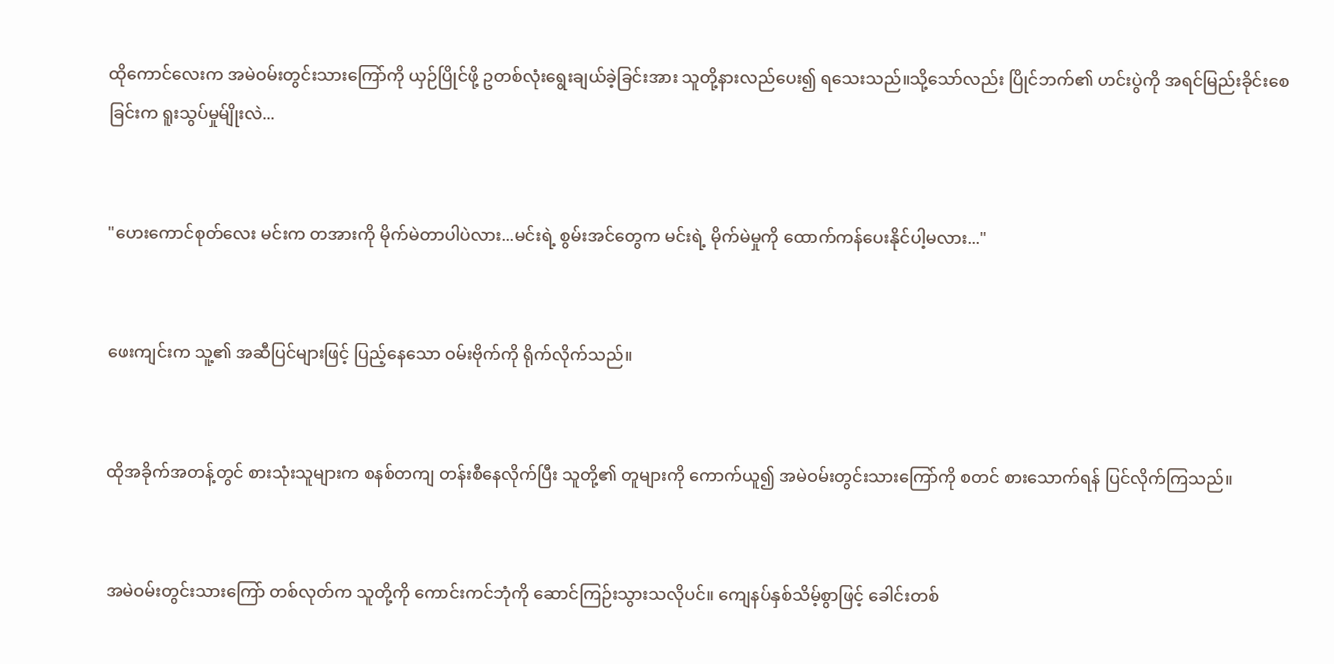ထိုကောင်လေးက အမဲဝမ်းတွင်းသားကြော်ကို ယှဉ်ပြိုင်ဖို့ ဥတစ်လုံးရွေးချယ်ခဲ့ခြင်းအား သူတို့နားလည်ပေး၍ ရသေးသည်။သို့သော်လည်း ပြိုင်ဘက်၏ ဟင်းပွဲကို အရင်မြည်းခိုင်းစေခြင်းက ရူးသွပ်မှုမ်ျိုးလဲ...


"ဟေးကောင်စုတ်လေး မင်းက တအားကို မိုက်မဲတာပါပဲလား...မင်းရဲ့ စွမ်းအင်တွေက မင်းရဲ့ မိုက်မဲမှုကို ထောက်ကန်ပေးနိုင်ပါ့မလား..."


ဖေးကျင်းက သူ့၏ အဆီပြင်များဖြင့် ပြည့်နေသော ဝမ်းဗိုက်ကို ရိုက်လိုက်သည်။


ထိုအခိုက်အတန့်တွင် စားသုံးသူများက စနစ်တကျ တန်းစီနေလိုက်ပြီး သူတို့၏ တူများကို ကောက်ယူ၍ အမဲဝမ်းတွင်းသားကြော်ကို စတင် စားသောက်ရန် ပြင်လိုက်ကြသည်။


အမဲဝမ်းတွင်းသားကြော် တစ်လုတ်က သူတို့ကို ကောင်းကင်ဘုံကို ဆောင်ကြဉ်းသွားသလိုပင်။ ကျေနပ်နှစ်သိမ့်စွာဖြင့် ခေါင်းတစ်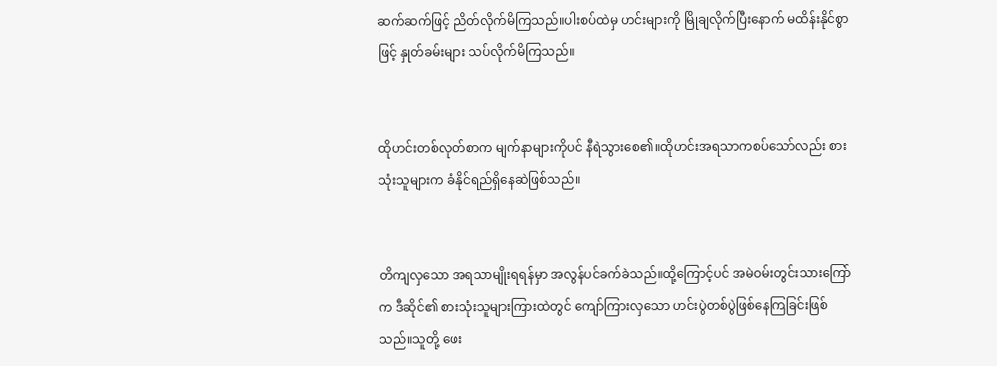ဆက်ဆက်ဖြင့် ညိတ်လိုက်မိကြသည်။ပါးစပ်ထဲမှ ဟင်းများကို မြိုချလိုက်ပြီးနောက် မထိန်းနိုင်စွာဖြင့် နှုတ်ခမ်းများ သပ်လိုက်မိကြသည်။


ထိုဟင်းတစ်လုတ်စာက မျက်နာများကိုပင် နီရဲသွားစေ၏။ထိုဟင်းအရသာကစပ်သော်လည်း စားသုံးသူများက ခံနိုင်ရည်ရှိနေဆဲဖြစ်သည်။


တိကျလှသော အရသာမျိုးရရန်မှာ အလွန်ပင်ခက်ခဲသည်။ထို့ကြောင့်ပင် အမဲဝမ်းတွင်းသားကြော်က ဒီဆိုင်၏ စားသုံးသူများကြားထဲတွင် ကျော်ကြားလှသော ဟင်းပွဲတစ်ပွဲဖြစ်နေကြခြင်းဖြစ်သည်။သူတို့ ဖေး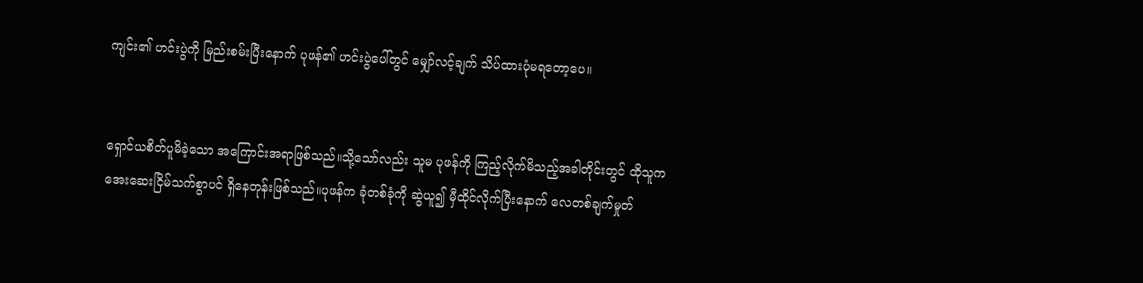ကျင်း၏ ဟင်းပွဲကို မြည်းစမ်းပြီးနောက် ပုဖန်၏ ဟင်းပွဲပေါ်တွင် မျှော်လင့်ချက် သိပ်ထားပုံမရတော့ပေ။


ရှောင်ယစိတ်ပူမိခဲ့သော အကြောင်းအရာဖြစ်သည်။သို့သော်လည်း သူမ ပုဖန်ကို ကြည့်လိုက်မိသည့်အခါတိုင်းတွင် ထိုသူက အေးဆေးငြိမ်သက်စွာပင် ရှိနေတုန်းဖြစ်သည်။ပုဖန်က ခုံတစ်ခုံကို ဆွဲယူ၍ မှီထိုင်လိုက်ပြီးနောက် လေတစ်ချက်မှုတ်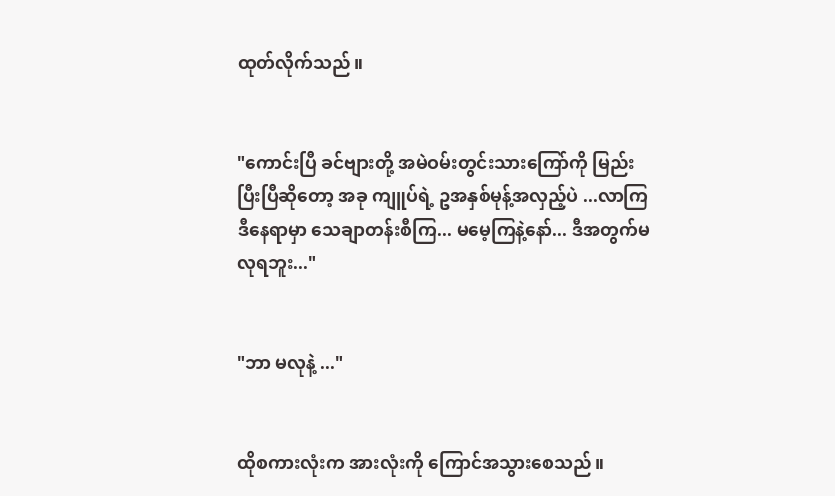ထုတ်လိုက်သည်။


"ကောင်းပြီ ခင်ဗျားတို့ အမဲဝမ်းတွင်းသားကြော်ကို မြည်းပြီးပြီဆိုတော့ အခု ကျူပ်ရဲ့ ဥအနှစ်မုန့်အလှည့်ပဲ ...လာကြ ဒီနေရာမှာ သေချာတန်းစီကြ... မမေ့ကြနဲ့နော်... ဒီအတွက်မလုရဘူး..."


"ဘာ မလုနဲ့ ..."


ထိုစကားလုံးက အားလုံးကို ကြောင်အသွားစေသည်။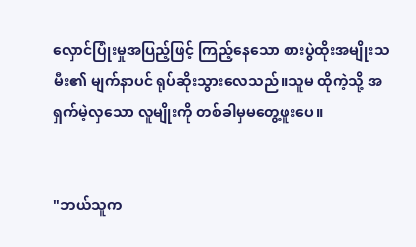လှောင်ပြုံးမှုအပြည့်ဖြင့် ကြည့်နေသော စားပွဲထိုးအမျိုးသမီး၏ မျက်နာပင် ရုပ်ဆိုးသွားလေသည်။သူမ ထိုကဲ့သို့ အရှက်မဲ့လှသော လူမျိုးကို တစ်ခါမှမတွေ့ဖူးပေ။


"ဘယ်သူက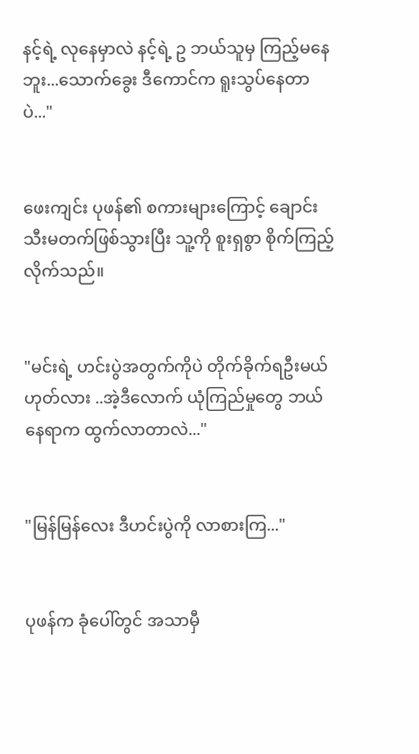နင့်ရဲ့ လုနေမှာလဲ နင့်ရဲ့ ဥ ဘယ်သူမှ ကြည့်မနေဘူး...သောက်ခွေး ဒီကောင်က ရူးသွပ်နေတာပဲ..."


ဖေးကျင်း ပုဖန်၏ စကားများကြောင့် ချောင်းသီးမတက်ဖြစ်သွားပြီး သူ့ကို စူးရှစွာ စိုက်ကြည့်လိုက်သည်။


"မင်းရဲ့ ဟင်းပွဲအတွက်ကိုပဲ တိုက်ခိုက်ရဦးမယ် ဟုတ်လား ..အဲ့ဒီလောက် ယုံကြည်မှုတွေ ဘယ်နေရာက ထွက်လာတာလဲ..."


"မြန်မြန်လေး ဒီဟင်းပွဲကို လာစားကြ..."


ပုဖန်က ခုံပေါ်တွင် အသာမှီ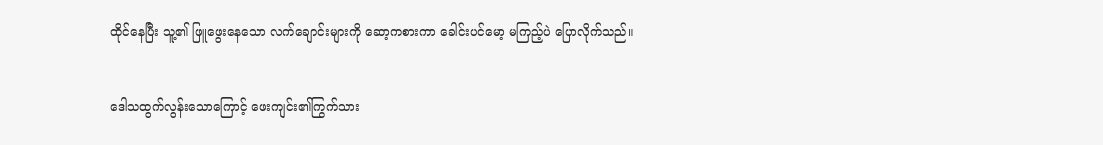ထိုင်နေပြီး သူ့၏ ဖြူဖွေးနေသော လက်ချောင်းများကို ဆော့ကစားကာ ခေါင်းပင်မော့ မကြည့်ပဲ ပြောလိုက်သည်။


ဒေါသထွက်လွန်းသောကြောင့် ဖေးကျင်း၏ကြွက်သား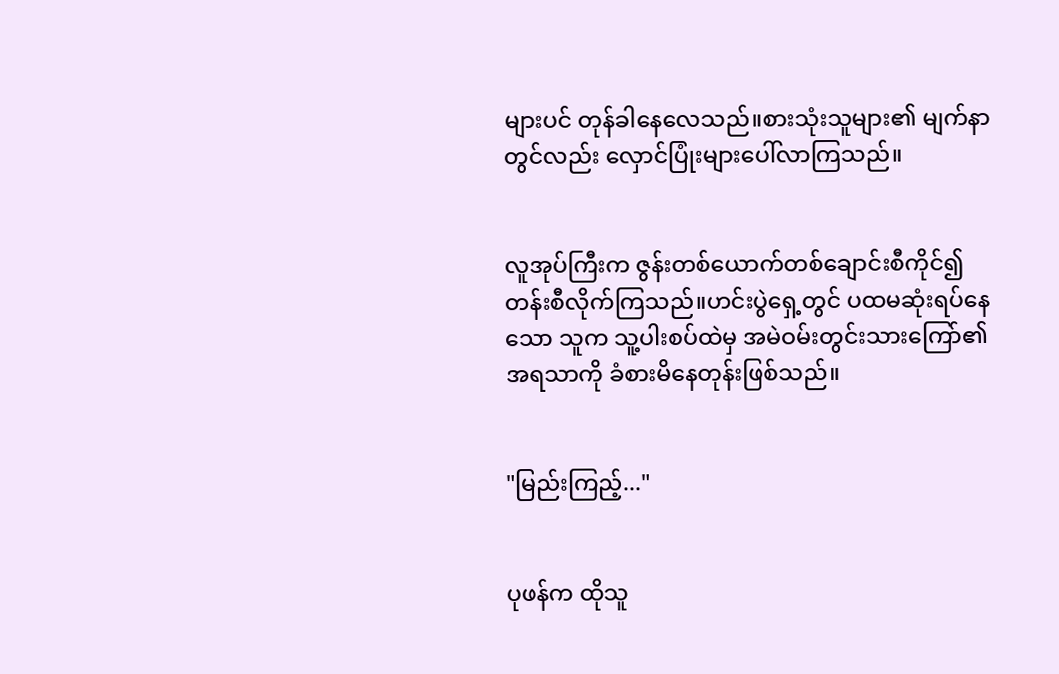များပင် တုန်ခါနေလေသည်။စားသုံးသူများ၏ မျက်နာတွင်လည်း လှောင်ပြုံးများပေါ်လာကြသည်။


လူအုပ်ကြီးက ဇွန်းတစ်ယောက်တစ်ချောင်းစီကိုင်၍ တန်းစီလိုက်ကြသည်။ဟင်းပွဲရှေ့တွင် ပထမဆုံးရပ်နေသော သူက သူ့ပါးစပ်ထဲမှ အမဲဝမ်းတွင်းသားကြော်၏ အရသာကို ခံစားမိနေတုန်းဖြစ်သည်။


"မြည်းကြည့်..."


ပုဖန်က ထိုသူ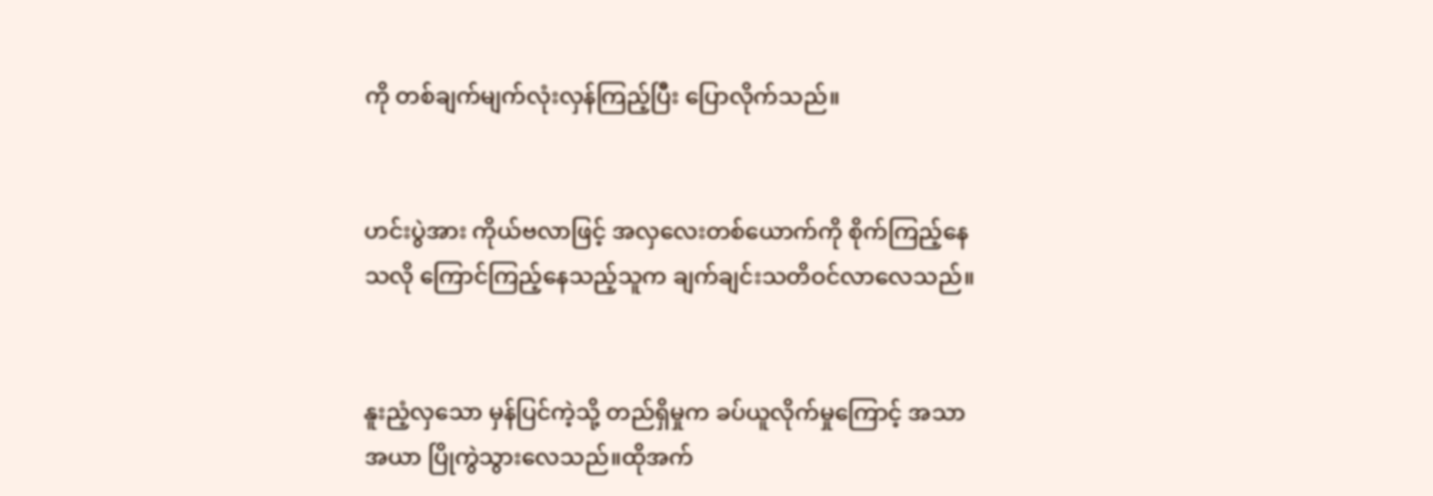ကို တစ်ချက်မျက်လုံးလှန်ကြည့်ပြီး ပြောလိုက်သည်။


ဟင်းပွဲအား ကိုယ်ဗလာဖြင့် အလှလေးတစ်ယောက်ကို စိုက်ကြည့်နေသလို ကြောင်ကြည့်နေသည့်သူက ချက်ချင်းသတိဝင်လာလေသည်။


နူးညံ့လှသော မှန်ပြင်ကဲ့သို့ တည်ရှိမှုက ခပ်ယူလိုက်မှုကြောင့် အသာအယာ ပြိုကွဲသွားလေသည်။ထိုအက်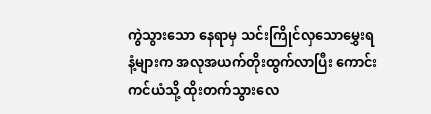ကွဲသွားသော နေရာမှ သင်းကြိုင်လှသောမွှေးရနံ့များက အလုအယက်တိုးထွက်လာပြီး ကောင်းကင်ယံသို့ ထိုးတက်သွားလေ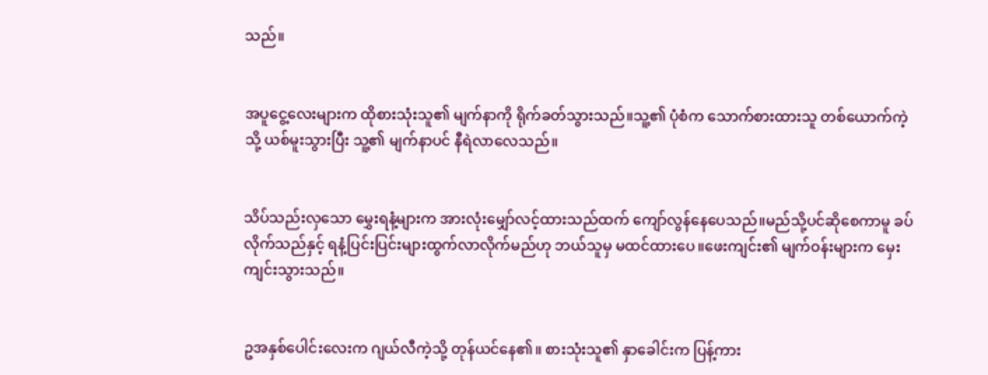သည်။


အပူငွေ့လေးများက ထိုစားသုံးသူ၏ မျက်နာကို ရိုက်ခတ်သွားသည်။သူ့၏ ပုံစံက သောက်စားထားသူ တစ်ယောက်ကဲ့သို့ ယစ်မူးသွားပြီး သူ့၏ မျက်နာပင် နီရဲလာလေသည်။


သိပ်သည်းလှသော မွှေးရနံ့များက အားလုံးမျှော်လင့်ထားသည်ထက် ကျော်လွန်နေပေသည်။မည်သို့ပင်ဆိုစေကာမူ ခပ်လိုက်သည်နှင့် ရနံ့ပြင်းပြင်းများထွက်လာလိုက်မည်ဟု ဘယ်သူမှ မထင်ထားပေ။ဖေးကျင်း၏ မျက်ဝန်းများက မှေးကျင်းသွားသည်။


ဥအနှစ်ပေါင်းလေးက ဂျယ်လီကဲ့သို့ တုန်ယင်နေ၏။ စားသုံးသူ၏ နှာခေါင်းက ပြန့်ကား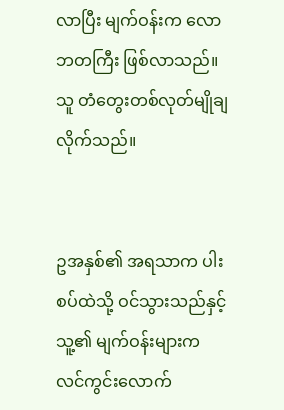လာပြီး မျက်ဝန်းက လောဘတကြီး ဖြစ်လာသည်။သူ တံတွေးတစ်လုတ်မျိုချလိုက်သည်။


ဥအနှစ်၏ အရသာက ပါးစပ်ထဲသို့ ဝင်သွားသည်နှင့် သူ့၏ မျက်ဝန်းများက လင်ကွင်းလောက်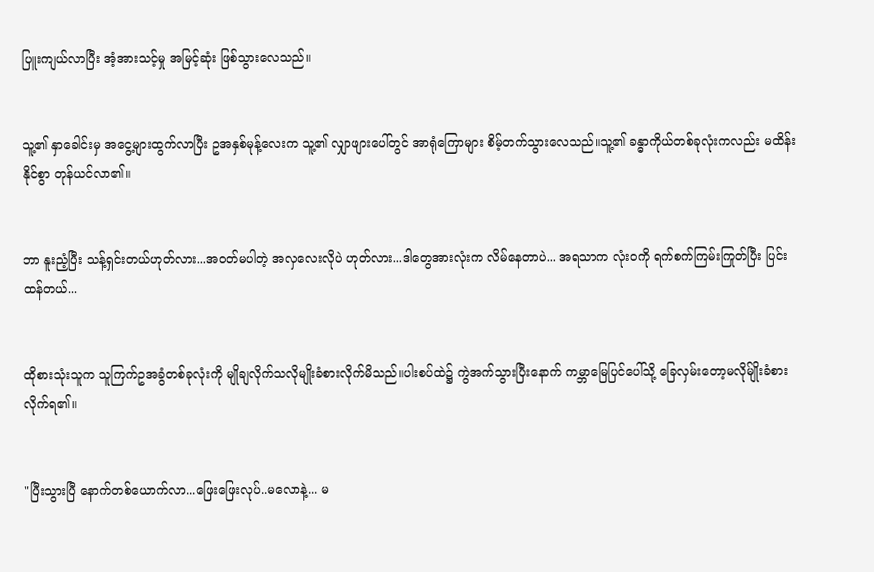ပြူးကျယ်လာပြီး အံ့အားသင့်မှု အမြင့်ဆုံး ဖြစ်သွားလေသည်။


သူ့၏ နှာခေါင်းမှ အငွေ့များထွက်လာပြီး ဥအနှစ်မုန့်လေးက သူ့၏ လျှာဖျားပေါ်တွင် အာရုံကြောများ စိမ့်တက်သွားလေသည်။သူ့၏ ခန္ဓာကိုယ်တစ်ခုလုံးကလည်း မထိန်းနိုင်စွာ တုန်ယင်လာ၏။


ဘာ နူးညံ့ပြီး သန့်ရှင်းတယ်ဟုတ်လား...အဝတ်မပါတဲ့ အလှလေးလိုပဲ ဟုတ်လား...ဒါတွေအားလုံးက လိမ်နေတာပဲ... အရသာက လုံးဝကို ရက်စက်ကြမ်းကြုတ်ပြီး ပြင်းထန်တယ်...


ထိုစားသုံးသူက သူကြက်ဥအခွံတစ်ခုလုံးကို မျိုချလိုက်သလိုမျိုးခံစားလိုက်မိသည်။ပါးစပ်ထဲ၌ ကွဲအက်သွားပြီးနောက် ကမ္ဘာမြေပြင်ပေါ်သို့ ခြေလှမ်းတော့မလိုမ်ျိုးခံစားလိုက်ရ၏။


"ပြီးသွားပြီ နောက်တစ်ယောက်လာ...ဖြေးဖြေးလုပ်..မလောနဲ့... မ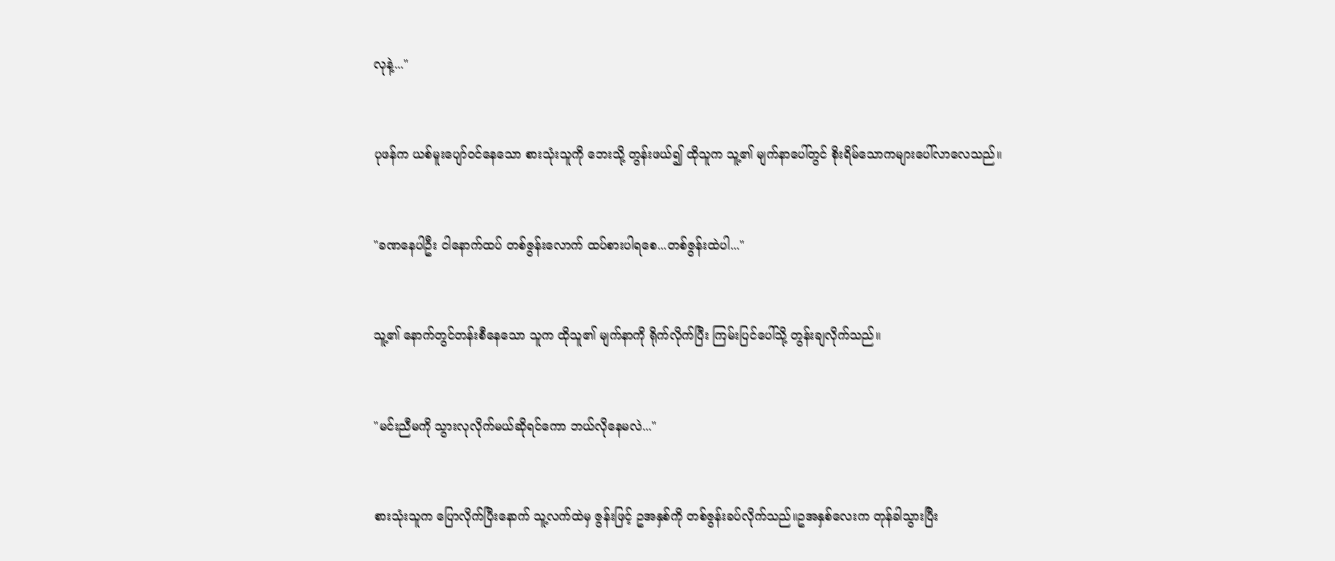လုနဲ့..."


ပုဖန်က ယစ်မူးပျော်ဝင်နေသော စားသုံးသူကို ဘေးသို့ တွန်းဖယ်၍ ထိုသူက သူ့၏ မျက်နာပေါ်တွင် စိုးရိမ်သောကများပေါ်လာလေသည်။


"ခဏနေပါဦး ငါနောက်ထပ် တစ်ဇွန်းလောက် ထပ်စားပါရစေ...တစ်ဇွန်းထဲပါ..."


သူ့၏ နောက်တွင်တန်းစီနေသော သူက ထိုသူ၏ မျက်နာကို ရိုက်လိုက်ပြီး ကြမ်းပြင်ပေါ်သို့ တွန်းချလိုက်သည်။


"မင်းညီမကို သွားလုလိုက်မယ်ဆိုရင်ကော ဘယ်လိုနေမလဲ..."


စားသုံးသူက ပြောလိုက်ပြီးနောက် သူ့လက်ထဲမှ ဇွန်းဖြင့် ဥအနှစ်ကို တစ်ဇွန်းခပ်လိုက်သည်။ဥအနှစ်လေးက တုန်ခါသွားပြီး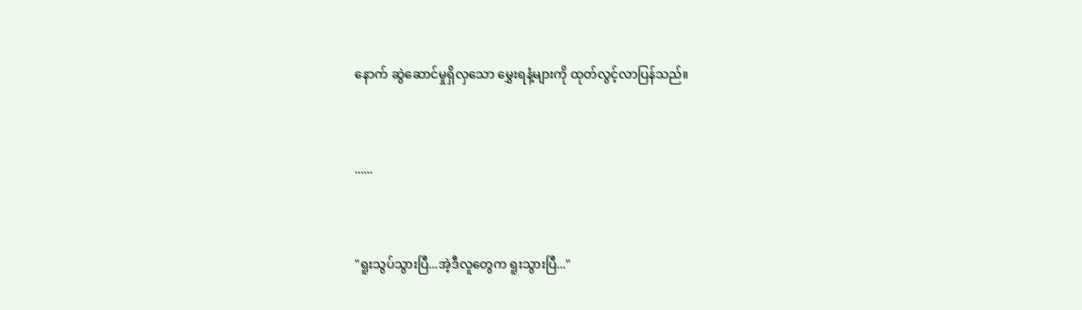နောက် ဆွဲဆောင်မှုရှိလှသော မွှေးရနံ့များကို ထုတ်လွင့်လာပြန်သည်။


......


"ရူးသွပ်သွားပြီ...အဲ့ဒီလူတွေက ရူးသွားပြီ..."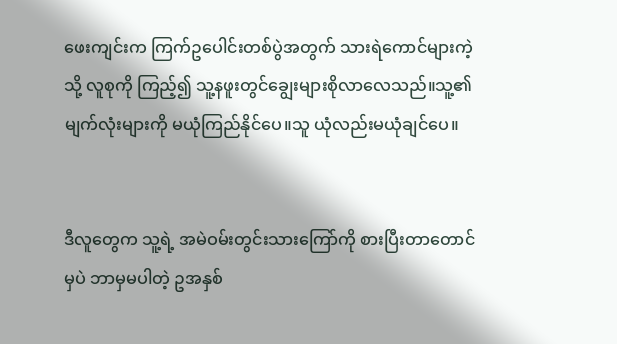ဖေးကျင်းက ကြက်ဥပေါင်းတစ်ပွဲအတွက် သားရဲကောင်များကဲ့သို့ လူစုကို ကြည့်၍ သူ့နဖူးတွင်ချွေးများစိုလာလေသည်။သူ့၏ မျက်လုံးများကို မယုံကြည်နိုင်ပေ။သူ ယုံလည်းမယုံချင်ပေ။


ဒီလူတွေက သူ့ရဲ့ အမဲဝမ်းတွင်းသားကြော်ကို စားပြီးတာတောင်မှပဲ ဘာမှမပါတဲ့ ဥအနှစ်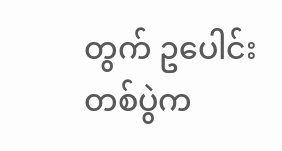တွက် ဥပေါင်းတစ်ပွဲက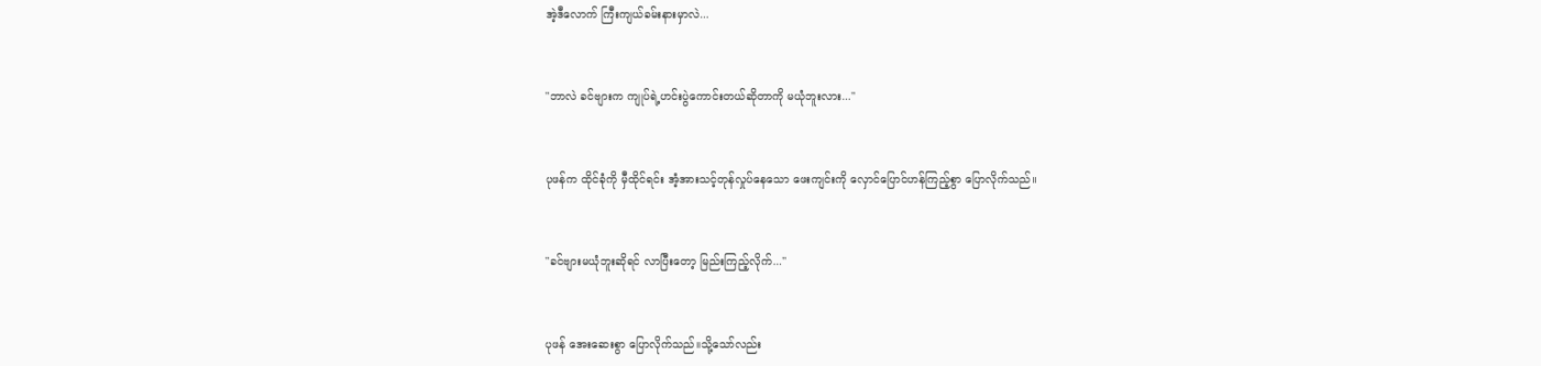အဲ့ဒီလောက် ကြီးကျယ်ခမ်းနားမှာလဲ...


"ဘာလဲ ခင်ဗျားက ကျုပ်ရဲ့ဟင်းပွဲကောင်းတယ်ဆိုတာကို မယုံဘူးလား..."


ပုဖန်က ထိုင်ခုံကို မှီထိုင်ရင်း အံ့အားသင့်တုန်လှုပ်နေသော ဖေးကျင်းကို လှောင်ပြောင်ဟန်ကြည့်စွာ ပြောလိုက်သည်။


"ခင်ဗျားမယုံဘူးဆိုရင် လာပြီးတော့ မြည်းကြည့်လိုက်..."


ပုဖန် အေးဆေးစွာ ပြောလိုက်သည်။သို့သော်လည်း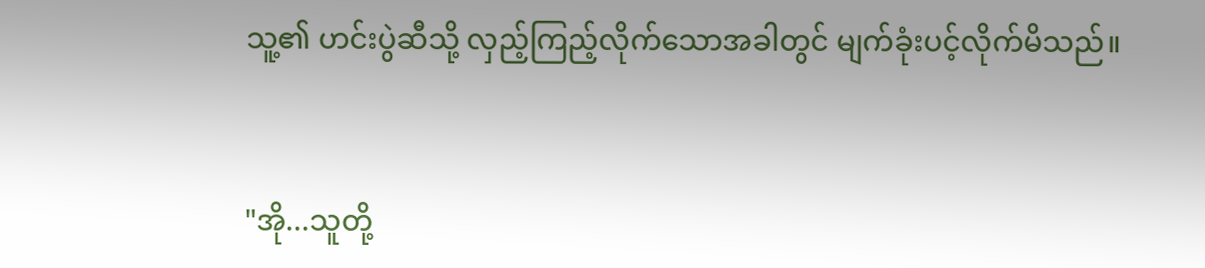သူ့၏ ဟင်းပွဲဆီသို့ လှည့်ကြည့်လိုက်သောအခါတွင် မျက်ခုံးပင့်လိုက်မိသည်။


"အို...သူတို့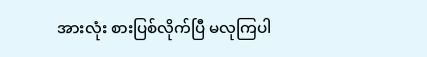အားလုံး စားပြစ်လိုက်ပြီ မလုကြပါ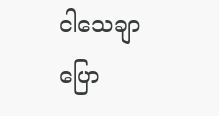ငါသေချာပြော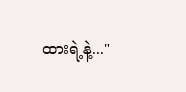ထားရဲ့နဲ့..."